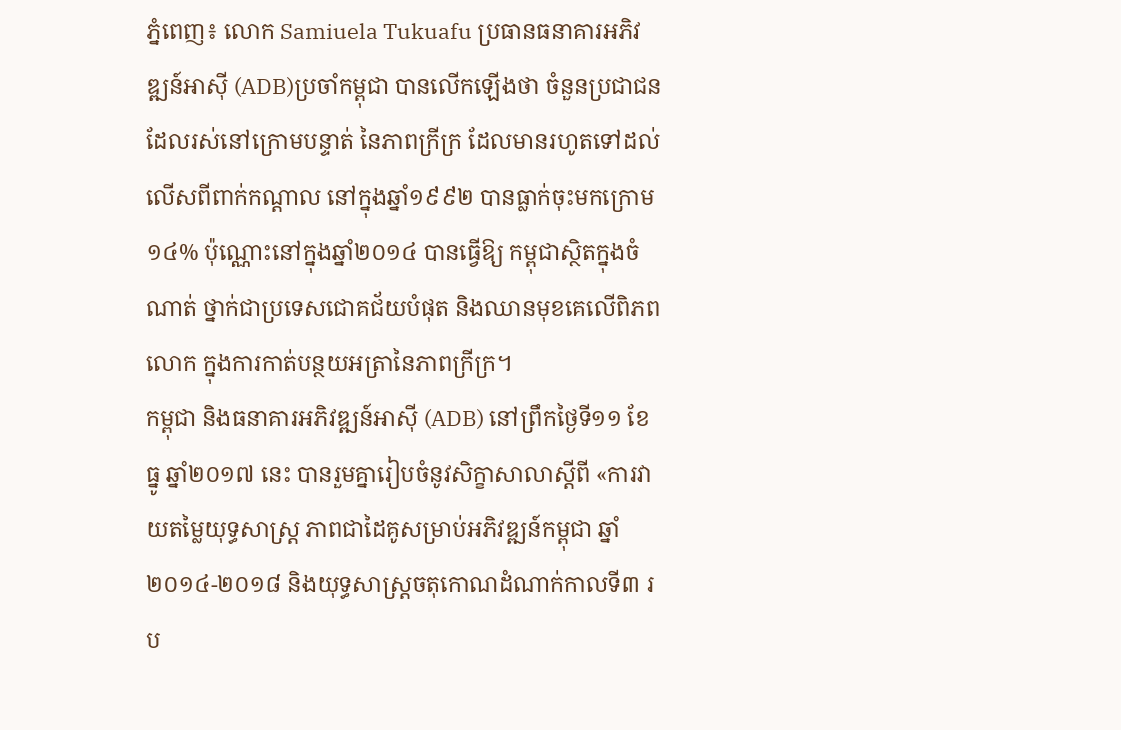ភ្នំពេញ៖ លោក Samiuela Tukuafu ប្រធានធនាគារអភិវឌ្ឍន៍អាស៊ី (ADB)ប្រចាំកម្ពុជា បានលើកឡើងថា ចំនួនប្រជាជនដែលរស់នៅក្រោមបន្ទាត់ នៃភាពក្រីក្រ ដែលមានរហូតទៅដល់លើសពីពាក់កណ្តាល នៅក្នុងឆ្នាំ១៩៩២ បានធ្លាក់ចុះមកក្រោម១៤% ប៉ុណ្ណោះនៅក្នុងឆ្នាំ២០១៤ បានធ្វើឱ្យ កម្ពុជាស្ថិតក្នុងចំណាត់ ថ្នាក់ជាប្រទេសជោគជ័យបំផុត និងឈានមុខគេលើពិភពលោក ក្នុងការកាត់បន្ថយអត្រានៃភាពក្រីក្រ។
កម្ពុជា និងធនាគារអភិវឌ្ឍន៍អាស៊ី (ADB) នៅព្រឹកថ្ងៃទី១១ ខែធ្នូ ឆ្នាំ២០១៧ នេះ បានរួមគ្នារៀបចំនូវសិក្ខាសាលាស្តីពី «ការវាយតម្លៃយុទ្ធសាស្ត្រ ភាពជាដៃគូសម្រាប់អភិវឌ្ឍន៍កម្ពុជា ឆ្នាំ២០១៤-២០១៨ និងយុទ្ធសាស្ត្រចតុកោណដំណាក់កាលទី៣ រប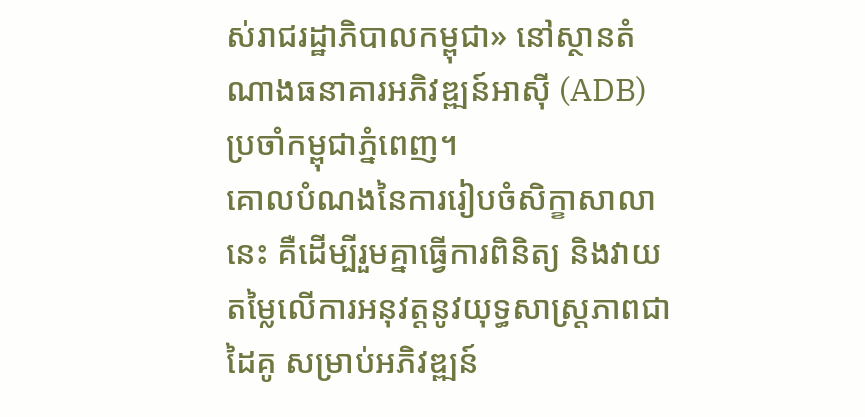ស់រាជរដ្ឋាភិបាលកម្ពុជា» នៅស្ថានតំណាងធនាគារអភិវឌ្ឍន៍អាស៊ី (ADB) ប្រចាំកម្ពុជាភ្នំពេញ។
គោលបំណងនៃការរៀបចំសិក្ខាសាលានេះ គឺដើម្បីរួមគ្នាធ្វើការពិនិត្យ និងវាយតម្លៃលើការអនុវត្តនូវយុទ្ធសាស្ត្រភាពជាដៃគូ សម្រាប់អភិវឌ្ឍន៍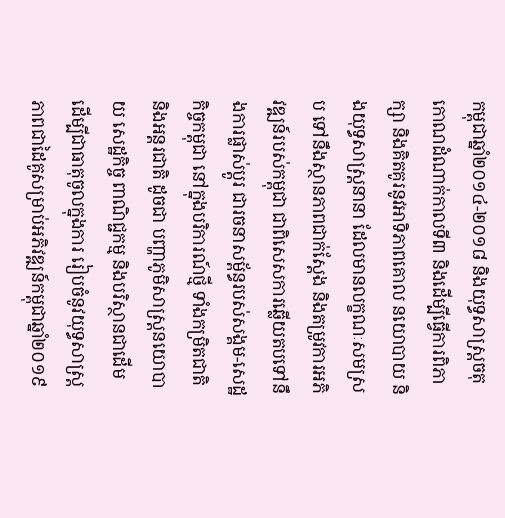កម្ពុជាឆ្នាំ២០១៤-២០១៨ និងយុទ្ធសាស្ត្រចតុកោណដំណាក់កាលទី៣ និងដើម្បីធ្វើការពិភាក្សា និងគិតគូរនូវអាទិភាពគោល នយោបាយ និងយុទ្ធសាស្ត្រនានា ដែលមានលក្ខណៈសមស្រប ទៅនឹងស្ថានភាពជាក់ស្តែង និងតម្រូវការអភិវឌ្ឍន៍របស់កម្ពុជា ជាពិសេសការឆ្លើយតបទៅនឹងការផ្លាស់ប្ដូរ ជារចនាសម្ព័ន្ធរបស់សង្គម-សេដ្ឋកិច្ចកម្ពុជា នៅក្នុងបរិការណ៍ថ្មី ទាំងកម្រិតជាតិ និងអន្តរជាតិ ដូចជា បញ្ហាភូមិសាស្ត្រនយោបាយ សេដ្ឋកិច្ច ពាណិជ្ជកម្ម និងបរិស្ថានជាដើម ដើម្បីជាធាតុចូលក្នុងការ រៀបចំនូវយុទ្ធសាស្ត្រភាពជាដៃគូសម្រាប់អភិវឌ្ឍន៍កម្ពុជាឆ្នាំ២០១៩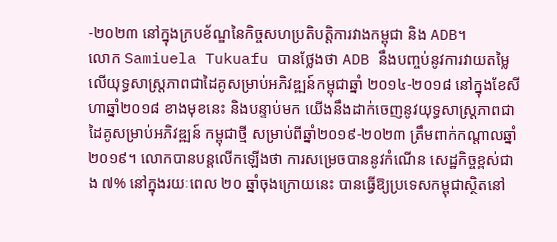-២០២៣ នៅក្នុងក្របខ័ណ្ឌនៃកិច្ចសហប្រតិបត្តិការវាងកម្ពុជា និង ADB។
លោក Samiuela Tukuafu បានថ្លែងថា ADB នឹងបញ្ចប់នូវការវាយតម្លៃលើយុទ្ធសាស្ត្រភាពជាដៃគូសម្រាប់អភិវឌ្ឍន៍កម្ពុជាឆ្នាំ ២០១៤-២០១៨ នៅក្នុងខែសីហាឆ្នាំ២០១៨ ខាងមុខនេះ និងបន្ទាប់មក យើងនឹងដាក់ចេញនូវយុទ្ធសាស្ត្រភាពជាដៃគូសម្រាប់អភិវឌ្ឍន៍ កម្ពុជាថ្មី សម្រាប់ពីឆ្នាំ២០១៩-២០២៣ ត្រឹមពាក់កណ្តាលឆ្នាំ២០១៩។ លោកបានបន្តលើកឡើងថា ការសម្រេចបាននូវកំណើន សេដ្ឋកិច្ចខ្ពស់ជាង ៧% នៅក្នុងរយៈពេល ២០ ឆ្នាំចុងក្រោយនេះ បានធ្វើឱ្យប្រទេសកម្ពុជាស្ថិតនៅ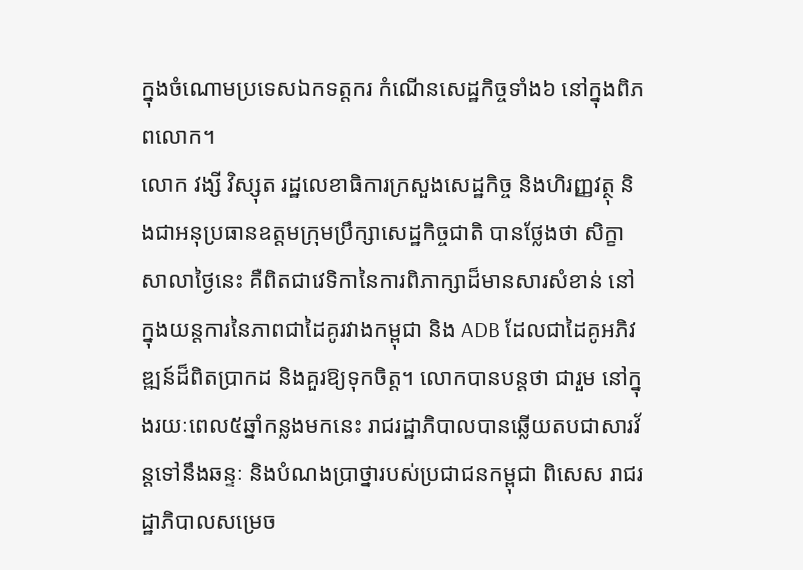ក្នុងចំណោមប្រទេសឯកទត្តករ កំណើនសេដ្ឋកិច្ចទាំង៦ នៅក្នុងពិភពលោក។
លោក វង្សី វិស្សុត រដ្ឋលេខាធិការក្រសួងសេដ្ឋកិច្ច និងហិរញ្ញវត្ថុ និងជាអនុប្រធានឧត្តមក្រុមប្រឹក្សាសេដ្ឋកិច្ចជាតិ បានថ្លែងថា សិក្ខាសាលាថ្ងៃនេះ គឺពិតជាវេទិកានៃការពិភាក្សាដ៏មានសារសំខាន់ នៅក្នុងយន្តការនៃភាពជាដៃគូរវាងកម្ពុជា និង ADB ដែលជាដៃគូអភិវឌ្ឍន៍ដ៏ពិតប្រាកដ និងគួរឱ្យទុកចិត្ត។ លោកបានបន្តថា ជារួម នៅក្នុងរយៈពេល៥ឆ្នាំកន្លងមកនេះ រាជរដ្ឋាភិបាលបានឆ្លើយតបជាសារវ័ន្តទៅនឹងឆន្ទៈ និងបំណងប្រាថ្នារបស់ប្រជាជនកម្ពុជា ពិសេស រាជរដ្ឋាភិបាលសម្រេច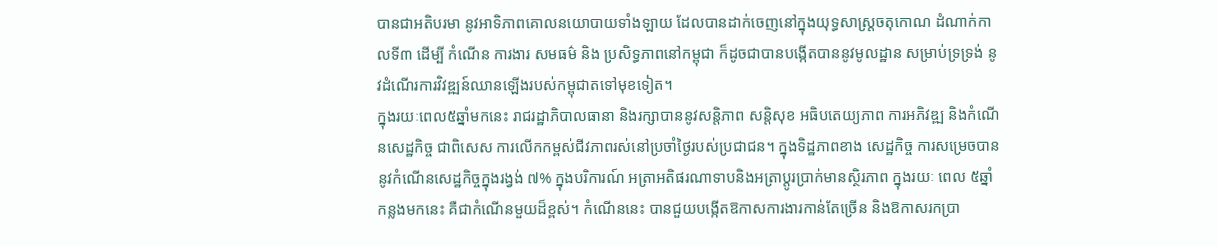បានជាអតិបរមា នូវអាទិភាពគោលនយោបាយទាំងឡាយ ដែលបានដាក់ចេញនៅក្នុងយុទ្ធសាស្ត្រចតុកោណ ដំណាក់កាលទី៣ ដើម្បី កំណើន ការងារ សមធម៌ និង ប្រសិទ្ធភាពនៅកម្ពុជា ក៏ដូចជាបានបង្កើតបាននូវមូលដ្ឋាន សម្រាប់ទ្រទ្រង់ នូវដំណើរការវិវឌ្ឍន៍ឈានឡើងរបស់កម្ពុជាតទៅមុខទៀត។
ក្នុងរយៈពេល៥ឆ្នាំមកនេះ រាជរដ្ឋាភិបាលធានា និងរក្សាបាននូវសន្តិភាព សន្តិសុខ អធិបតេយ្យភាព ការអភិវឌ្ឍ និងកំណើនសេដ្ឋកិច្ច ជាពិសេស ការលើកកម្ពស់ជីវភាពរស់នៅប្រចាំថ្ងៃរបស់ប្រជាជន។ ក្នុងទិដ្ឋភាពខាង សេដ្ឋកិច្ច ការសម្រេចបាននូវកំណើនសេដ្ឋកិច្ចក្នុងរង្វង់ ៧% ក្នុងបរិការណ៍ អត្រាអតិផរណាទាបនិងអត្រាប្តូរប្រាក់មានស្ថិរភាព ក្នុងរយៈ ពេល ៥ឆ្នាំ កន្លងមកនេះ គឺជាកំណើនមួយដ៏ខ្ពស់។ កំណើននេះ បានជួយបង្កើតឱកាសការងារកាន់តែច្រើន និងឱកាសរកប្រា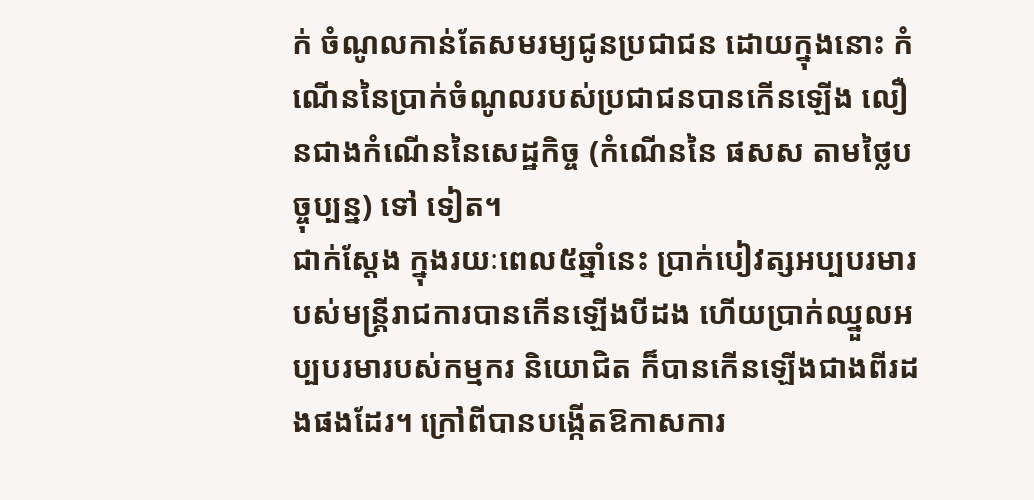ក់ ចំណូលកាន់តែសមរម្យជូនប្រជាជន ដោយក្នុងនោះ កំណើននៃប្រាក់ចំណូលរបស់ប្រជាជនបានកើនឡើង លឿនជាងកំណើននៃសេដ្ឋកិច្ច (កំណើននៃ ផសស តាមថ្លៃបច្ចុប្បន្ន) ទៅ ទៀត។
ជាក់ស្តែង ក្នុងរយៈពេល៥ឆ្នាំនេះ ប្រាក់បៀវត្សអប្បបរមារបស់មន្ត្រីរាជការបានកើនឡើងបីដង ហើយប្រាក់ឈ្នួលអប្បបរមារបស់កម្មករ និយោជិត ក៏បានកើនឡើងជាងពីរដងផងដែរ។ ក្រៅពីបានបង្កើតឱកាសការ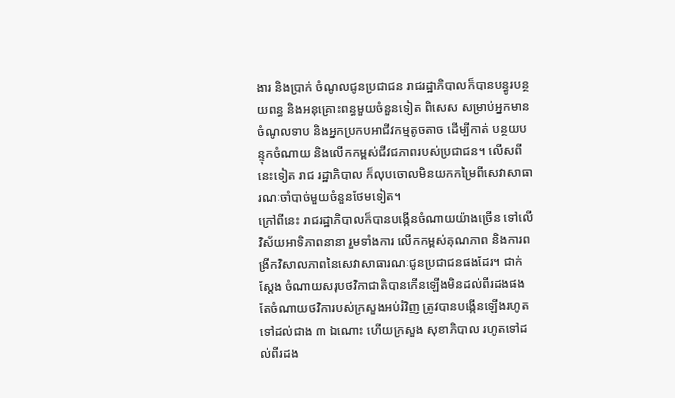ងារ និងប្រាក់ ចំណូលជូនប្រជាជន រាជរដ្ឋាភិបាលក៏បានបន្ធូរបន្ថយពន្ធ និងអនុគ្រោះពន្ធមួយចំនួនទៀត ពិសេស សម្រាប់អ្នកមានចំណូលទាប និងអ្នកប្រកបអាជីវកម្មតូចតាច ដើម្បីកាត់ បន្ថយបន្ទុកចំណាយ និងលើកកម្ពស់ជីវជភាពរបស់ប្រជាជន។ លើសពីនេះទៀត រាជ រដ្ឋាភិបាល ក៏លុបចោលមិនយកកម្រៃពីសេវាសាធារណៈចាំបាច់មួយចំនួនថែមទៀត។
ក្រៅពីនេះ រាជរដ្ឋាភិបាលក៏បានបង្កើនចំណាយយ៉ាងច្រើន ទៅលើវិស័យអាទិភាពនានា រួមទាំងការ លើកកម្ពស់គុណភាព និងការពង្រីកវិសាលភាពនៃសេវាសាធារណៈជូនប្រជាជនផងដែរ។ ជាក់ស្តែង ចំណាយសរុបថវិកាជាតិបានកើនឡើងមិនដល់ពីរដងផង តែចំណាយថវិការបស់ក្រសួងអប់រំវិញ ត្រូវបានបង្កើនឡើងរហូតទៅដល់ជាង ៣ ឯណោះ ហើយក្រសួង សុខាភិបាល រហូតទៅដល់ពីរដង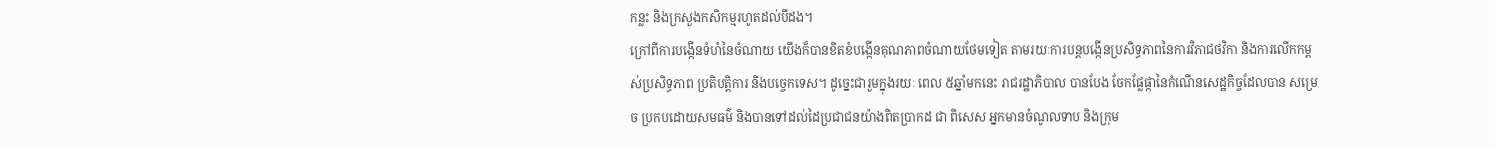កន្លះ និងក្រសួងកសិកម្មរហូតដល់បីដង។
ក្រៅពីការបង្កើនទំហំនៃចំណាយ យើងក៏បានខិតខំបង្កើនគុណភាពចំណាយថែមទៀត តាមរយៈការបន្តបង្កើនប្រសិទ្ធភាពនៃការវិភាជថវិកា និងការលើកកម្ពស់ប្រសិទ្ធភាព ប្រតិបត្តិការ និងបច្ចេកទេស។ ដូច្នេះជារួមក្នុងរយៈ ពេល ៥ឆ្នាំមកនេះ រាជរដ្ឋាភិបាល បានបែង ចែកផ្លែផ្កានៃកំណើនសេដ្ឋកិច្ចដែលបាន សម្រេច ប្រកបដោយសមធម៌ និងបានទៅដល់ដៃប្រជាជនយ៉ាងពិតប្រាកដ ជា ពិសេស អ្នកមានចំណូលទាប និងក្រុម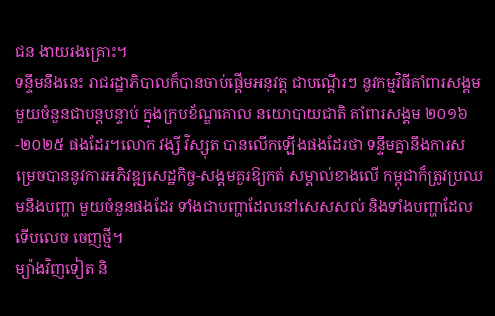ជន ងាយរងគ្រោះ។
ទន្ទឹមនឹងនេះ រាជរដ្ឋាភិបាលក៏បានចាប់ផ្តើមអនុវត្ត ជាបណ្តើរៗ នូវកម្មវិធីគាំពារសង្គមមួយចំនួនជាបន្តបន្ទាប់ ក្នុងក្របខ័ណ្ឌគោល នយោបាយជាតិ គាំពារសង្គម ២០១៦ -២០២៥ ផងដែរ។លោក វង្សី វិស្សុត បានលើកឡើងផងដែរថា ទន្ទឹមគ្នានឹងការសម្រេចបាននូវការអភិវឌ្ឍសេដ្ឋកិច្ច-សង្គមគួរឱ្យកត់ សម្គាល់ខាងលើ កម្ពុជាក៏ត្រូវប្រឈមនឹងបញ្ហា មួយចំនួនផងដែរ ទាំងជាបញ្ហាដែលនៅសេសសល់ និងទាំងបញ្ហាដែលទើបលេច ចេញថ្មី។
ម្យ៉ាងវិញទៀត និ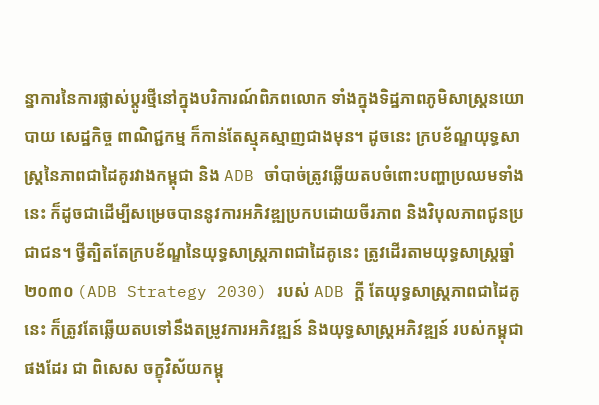ន្នាការនៃការផ្លាស់ប្តូរថ្មីនៅក្នុងបរិការណ៍ពិភពលោក ទាំងក្នុងទិដ្ឋភាពភូមិសាស្ត្រនយោបាយ សេដ្ឋកិច្ច ពាណិជ្ជកម្ម ក៏កាន់តែស្មុគស្មាញជាងមុន។ ដូចនេះ ក្របខ័ណ្ឌយុទ្ធសាស្ត្រនៃភាពជាដៃគូរវាងកម្ពុជា និង ADB ចាំបាច់ត្រូវឆ្លើយតបចំពោះបញ្ហាប្រឈមទាំងនេះ ក៏ដូចជាដើម្បីសម្រេចបាននូវការអភិវឌ្ឍប្រកបដោយចីរភាព និងវិបុលភាពជូនប្រជាជន។ ថ្វីត្បិតតែក្របខ័ណ្ឌនៃយុទ្ធសាស្ត្រភាពជាដៃគូនេះ ត្រូវដើរតាមយុទ្ធសាស្ត្រឆ្នាំ ២០៣០ (ADB Strategy 2030) របស់ ADB ក្តី តែយុទ្ធសាស្ត្រភាពជាដៃគូនេះ ក៏ត្រូវតែឆ្លើយតបទៅនឹងតម្រូវការអភិវឌ្ឍន៍ និងយុទ្ធសាស្ត្រអភិវឌ្ឍន៍ របស់កម្ពុជាផងដែរ ជា ពិសេស ចក្ខុវិស័យកម្ពុ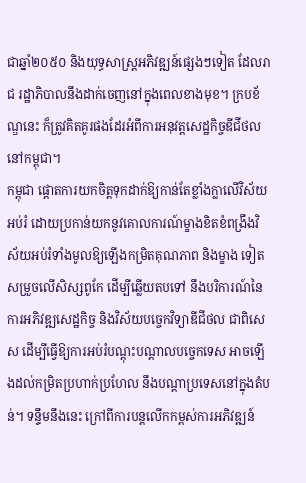ជាឆ្នាំ២០៥០ និងយុទ្ធសាស្ត្រអភិវឌ្ឍន៍ផ្សេងៗទៀត ដែលរាជ រដ្ឋាភិបាលនឹងដាក់ចេញនៅក្នុងពេលខាងមុខ។ ក្របខ័ណ្ឌនេះ ក៏ត្រូវគិតគូរផងដែរអំពីការអនុវត្តសេដ្ឋកិច្ចឌីជីថលនៅកម្ពុជា។
កម្ពុជា ផ្តោតការយកចិត្តទុកដាក់ឱ្យកាន់តែខ្លាំងក្លាលើវិស័យអប់រំ ដោយប្រកាន់យកនូវគោលការណ៍ម្ខាងខិតខំពង្រឹងវិស័យអប់រំទាំងមូលឱ្យឡើងកម្រិតគុណភាព និងម្ខាង ទៀត សម្រួចលើសិស្សពូកែ ដើម្បីឆ្លើយតបទៅ នឹងបរិការណ៍នៃការអភិវឌ្ឍសេដ្ឋកិច្ច និងវិស័យបច្ចេកវិទ្យាឌីជីថល ជាពិសេស ដើម្បីធ្វើឱ្យការអប់រំបណ្តុះបណ្តាលបច្ចេកទេស អាចឡើងដល់កម្រិតប្រហាក់ប្រហែល នឹងបណ្តាប្រទេសនៅក្នុងតំបន់។ ទន្ទឹមនឹងនេះ ក្រៅពីការបន្តលើកកម្ពស់ការអភិវឌ្ឍន៍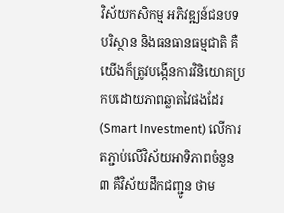វិស័យកសិកម្ម អភិវឌ្ឍន៍ជនបទ បរិស្ថាន និងធនធានធម្មជាតិ គឺយើងក៏ត្រូវបង្កើនការវិនិយោគប្រកបដោយភាពឆ្លាតវៃផងដែរ (Smart Investment) លើការតភ្ជាប់លើវិស័យអាទិភាពចំនួន ៣ គឺវិស័យដឹកជញ្ជូន ថាម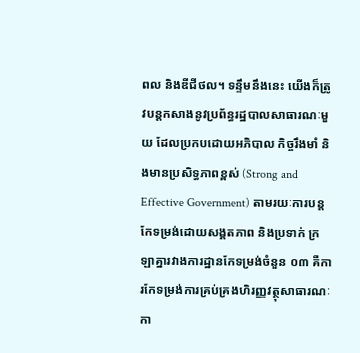ពល និងឌីជីថល។ ទន្ទឹមនឹងនេះ យើងក៏ត្រូវបន្តកសាងនូវប្រព័ន្ធរដ្ឋបាលសាធារណៈមួយ ដែលប្រកបដោយអភិបាល កិច្ចរឹងមាំ និងមានប្រសិទ្ធភាពខ្ពស់ (Strong and Effective Government) តាមរយៈការបន្តកែទម្រង់ដោយសង្គតភាព និងប្រទាក់ ក្រឡាគ្នារវាងការដ្ឋានកែទម្រង់ចំនួន ០៣ គឺការកែទម្រង់ការគ្រប់គ្រងហិរញ្ញវត្ថុសាធារណៈ កា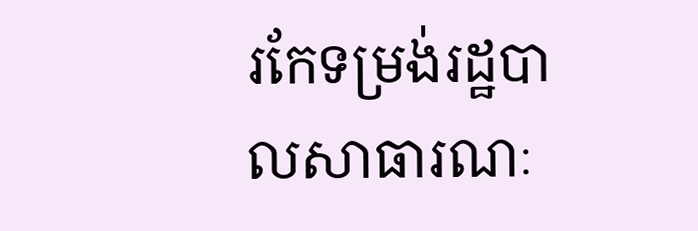រកែទម្រង់រដ្ឋបាលសាធារណៈ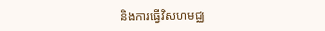និងការធ្វើវិសហមជ្ឈ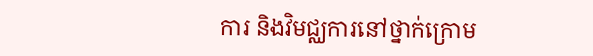ការ និងវិមជ្ឈការនៅថ្នាក់ក្រោម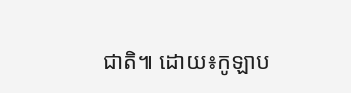ជាតិ៕ ដោយ៖កូឡាប